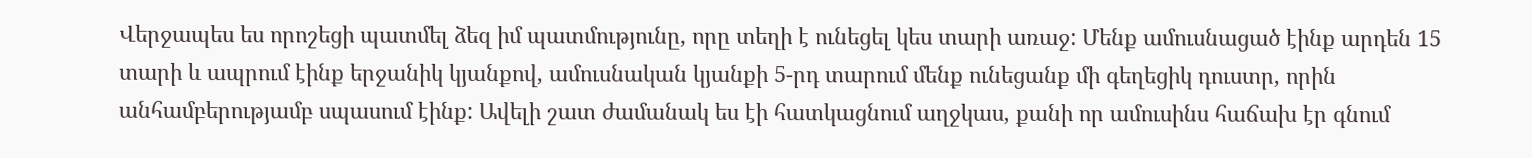Վերջապես ես որոշեցի պատմել ձեզ իմ պատմությունը, որը տեղի է ունեցել կես տարի առաջ: Մենք ամուսնացած էինք արդեն 15 տարի և ապրում էինք երջանիկ կյանքով, ամուսնական կյանքի 5-րդ տարում մենք ունեցանք մի գեղեցիկ դուստր, որին անհամբերությամբ սպասում էինք: Ավելի շատ ժամանակ ես էի հատկացնում աղջկաս, քանի որ ամուսինս հաճախ էր գնում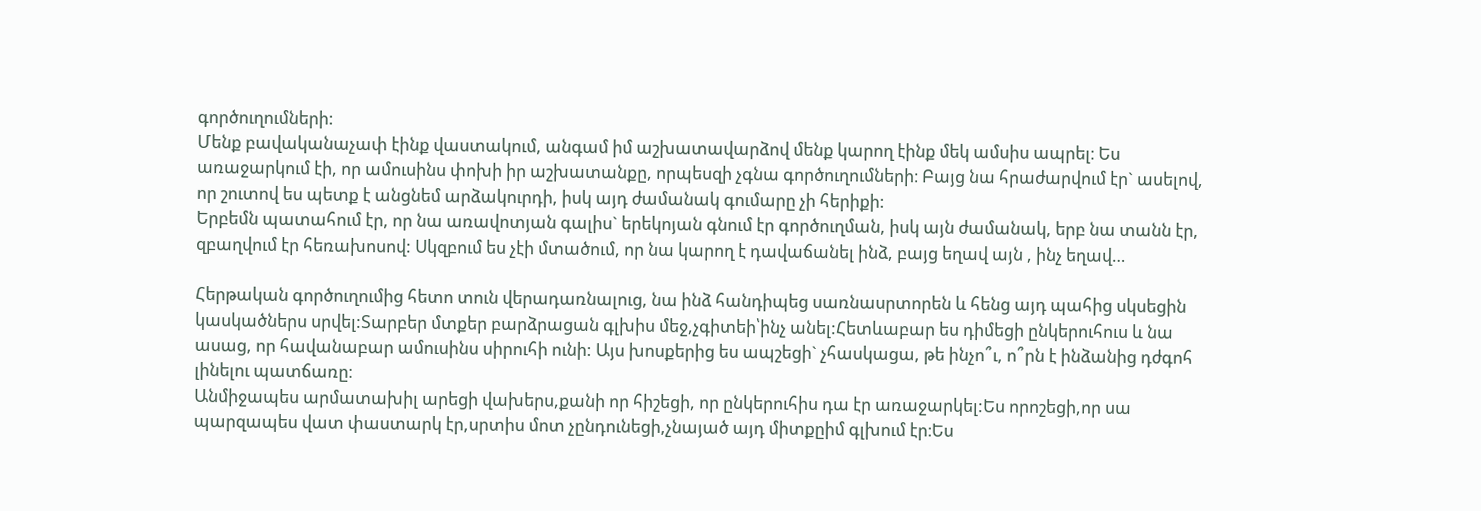գործուղումների:
Մենք բավականաչափ էինք վաստակում, անգամ իմ աշխատավարձով մենք կարող էինք մեկ ամսիս ապրել։ Ես առաջարկում էի, որ ամուսինս փոխի իր աշխատանքը, որպեսզի չգնա գործուղումների։ Բայց նա հրաժարվում էր` ասելով, որ շուտով ես պետք է անցնեմ արձակուրդի, իսկ այդ ժամանակ գումարը չի հերիքի:
Երբեմն պատահում էր, որ նա առավոտյան գալիս` երեկոյան գնում էր գործուղման, իսկ այն ժամանակ, երբ նա տանն էր, զբաղվում էր հեռախոսով: Սկզբում ես չէի մտածում, որ նա կարող է դավաճանել ինձ, բայց եղավ այն , ինչ եղավ…

Հերթական գործուղումից հետո տուն վերադառնալուց, նա ինձ հանդիպեց սառնասրտորեն և հենց այդ պահից սկսեցին կասկածներս սրվել:Տարբեր մտքեր բարձրացան գլխիս մեջ,չգիտեի՝ինչ անել:Հետևաբար ես դիմեցի ընկերուհուս և նա ասաց, որ հավանաբար ամուսինս սիրուհի ունի: Այս խոսքերից ես ապշեցի` չհասկացա, թե ինչո՞ւ, ո՞րն է ինձանից դժգոհ լինելու պատճառը։
Անմիջապես արմատախիլ արեցի վախերս,քանի որ հիշեցի, որ ընկերուհիս դա էր առաջարկել:Ես որոշեցի,որ սա պարզապես վատ փաստարկ էր,սրտիս մոտ չընդունեցի,չնայած այդ միտքըիմ գլխում էր։Ես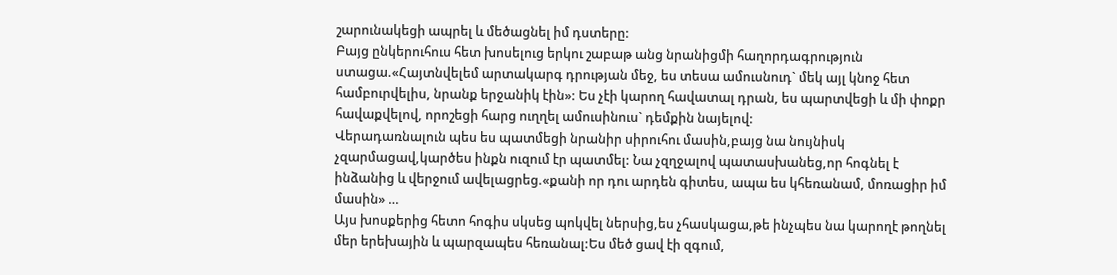շարունակեցի ապրել և մեծացնել իմ դստերը:
Բայց ընկերուհուս հետ խոսելուց երկու շաբաթ անց նրանիցմի հաղորդագրություն ստացա.«Հայտնվելեմ արտակարգ դրության մեջ, ես տեսա ամուսնուդ` մեկ այլ կնոջ հետ համբուրվելիս, նրանք երջանիկ էին»: Ես չէի կարող հավատալ դրան, ես պարտվեցի և մի փոքր հավաքվելով, որոշեցի հարց ուղղել ամուսինուս` դեմքին նայելով:
Վերադառնալուն պես ես պատմեցի նրանիր սիրուհու մասին,բայց նա նույնիսկ չզարմացավ,կարծես ինքն ուզում էր պատմել: Նա չզղջալով պատասխանեց,որ հոգնել է ինձանից և վերջում ավելացրեց.«քանի որ դու արդեն գիտես, ապա ես կհեռանամ, մոռացիր իմ մասին» …
Այս խոսքերից հետո հոգիս սկսեց պոկվել ներսից,ես չհասկացա,թե ինչպես նա կարողէ թողնել մեր երեխային և պարզապես հեռանալ:Ես մեծ ցավ էի զգում,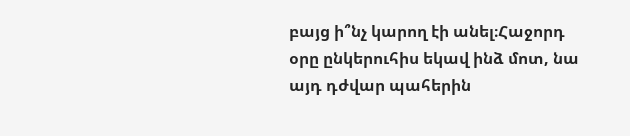բայց ի՞նչ կարող էի անել։Հաջորդ օրը ընկերուհիս եկավ ինձ մոտ, նա այդ դժվար պահերին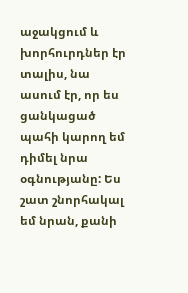աջակցում և խորհուրդներ էր տալիս, նա ասում էր, որ ես ցանկացած պահի կարող եմ դիմել նրա օգնությանը: Ես շատ շնորհակալ եմ նրան, քանի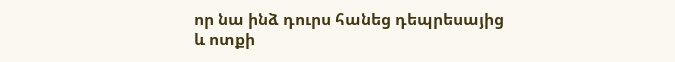որ նա ինձ դուրս հանեց դեպրեսայից և ոտքի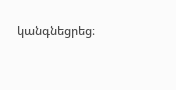կանգնեցրեց։